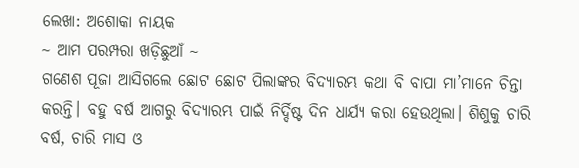ଲେଖା: ଅଶୋକା ନାୟକ
~ ଆମ ପରମ୍ପରା ଖଡ଼ିଛୁଆଁ ~
ଗଣେଶ ପୂଜା ଆସିଗଲେ ଛୋଟ ଛୋଟ ପିଲାଙ୍କର ବିଦ୍ୟାରମ୍ଭ କଥା ବି ବାପା ମା’ମାନେ ଚିନ୍ତା କରନ୍ତି। ବହୁ ବର୍ଷ ଆଗରୁ ବିଦ୍ୟାରମ୍ଭ ପାଇଁ ନିର୍ଦ୍ଦିଷ୍ଟ ଦିନ ଧାର୍ଯ୍ୟ କରା ହେଉଥିଲା। ଶିଶୁକୁ ଚାରି ବର୍ଷ, ଚାରି ମାସ ଓ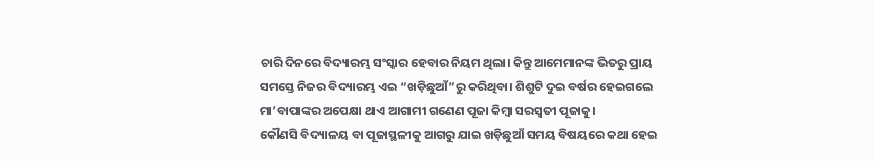ଚାରି ଦିନରେ ବିଦ୍ୟାରମ୍ଭ ସଂସ୍କାର ହେବାର ନିୟମ ଥିଲା। କିନ୍ତୁ ଆମେମାନଙ୍କ ଭିତରୁ ପ୍ରାୟ ସମସ୍ତେ ନିଜର ବିଦ୍ୟାରମ୍ଭ ଏଇ “ଖଡ଼ିଛୁଆଁ”ରୁ କରିଥିବା। ଶିଶୁଟି ଦୁଇ ବର୍ଷର ହେଇଗଲେ ମା’ବାପାଙ୍କର ଅପେକ୍ଷା ଥାଏ ଆଗାମୀ ଗଣେଣ ପୂଜା କିମ୍ବା ସରସ୍ଵତୀ ପୂଜାକୁ।
କୌଣସି ବିଦ୍ୟାଳୟ ବା ପୂଜାସ୍ଥଳୀକୁ ଆଗରୁ ଯାଇ ଖଡ଼ିଛୁଆଁ ସମୟ ବିଷୟରେ କଥା ହେଇ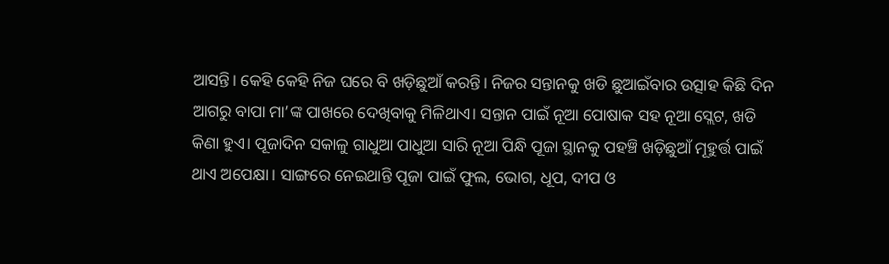ଆସନ୍ତି। କେହି କେହି ନିଜ ଘରେ ବି ଖଡ଼ିଛୁଆଁ କରନ୍ତି। ନିଜର ସନ୍ତାନକୁ ଖଡି ଛୁଆଇଁବାର ଉତ୍ସାହ କିଛି ଦିନ ଆଗରୁ ବାପା ମା’ଙ୍କ ପାଖରେ ଦେଖିବାକୁ ମିଳିଥାଏ। ସନ୍ତାନ ପାଇଁ ନୂଆ ପୋଷାକ ସହ ନୂଆ ସ୍ଲେଟ, ଖଡି କିଣା ହୁଏ। ପୂଜାଦିନ ସକାଳୁ ଗାଧୁଆ ପାଧୁଆ ସାରି ନୂଆ ପିନ୍ଧି ପୂଜା ସ୍ଥାନକୁ ପହଞ୍ଚି ଖଡ଼ିଛୁଆଁ ମୂହୁର୍ତ୍ତ ପାଇଁ ଥାଏ ଅପେକ୍ଷା। ସାଙ୍ଗରେ ନେଇଥାନ୍ତି ପୂଜା ପାଇଁ ଫୁଲ, ଭୋଗ, ଧୂପ, ଦୀପ ଓ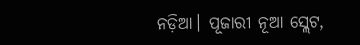ନଡ଼ିଆ। ପୂଜାରୀ ନୂଆ ସ୍ଲେଟ,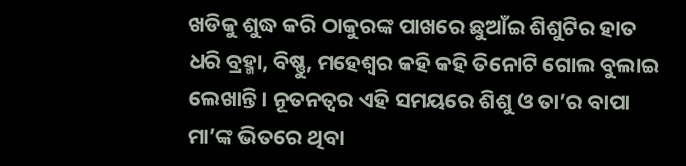ଖଡିକୁ ଶୁଦ୍ଧ କରି ଠାକୁରଙ୍କ ପାଖରେ ଛୁଆଁଇ ଶିଶୁଟିର ହାତ ଧରି ବ୍ରହ୍ମା, ବିଷ୍ଣୁ, ମହେଶ୍ୱର କହି କହି ତିନୋଟି ଗୋଲ ବୁଲାଇ ଲେଖାନ୍ତି। ନୂତନତ୍ବର ଏହି ସମୟରେ ଶିଶୁ ଓ ତା’ର ବାପା ମା’ଙ୍କ ଭିତରେ ଥିବା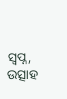ସ୍ଵପ୍ନ, ଉତ୍ସାହ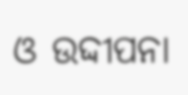ଓ ଉଦ୍ଦୀପନା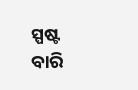ସ୍ପଷ୍ଟ ବାରି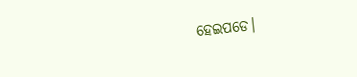ହେଇପଡେ।